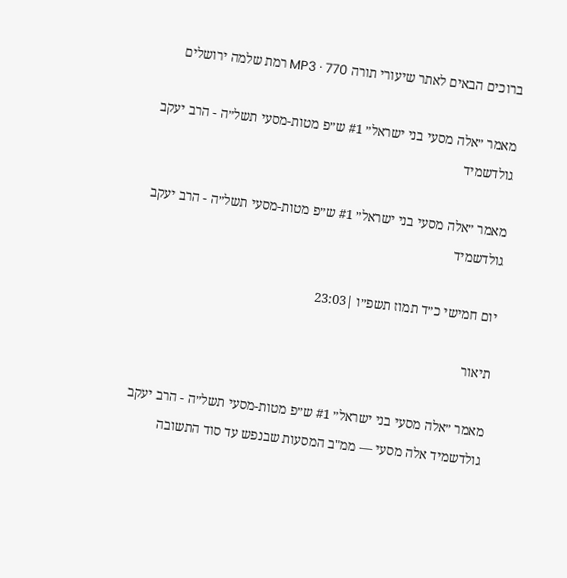ברוכים הבאים לאתר שיעורי תורה MP3 · 770 רמת שלמה ירושלים

מאמר ״אלה מסעי בני ישראל״ #1 ש״פ מטות-מסעי תשל״ה - הרב יעקב גולדשמיד

מאמר ״אלה מסעי בני ישראל״ #1 ש״פ מטות-מסעי תשל״ה - הרב יעקב גולדשמיד

יום חמישי כ״ד תמוז תשפ״ו |23:03

תיאור

מאמר ״אלה מסעי בני ישראל״ #1 ש״פ מטות-מסעי תשל״ה - הרב יעקב גולדשמיד אלה מסעי — ממ"ב המסעות שבנפש עד סוד התשובה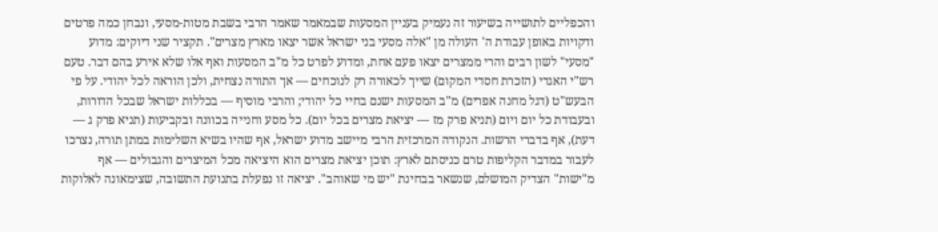והכפליים לתושייה בשיעור זה נעמיק בעניין המסעות שבמאמר שאמר הרבי בשבת מטות-מסעי, ונבחן כמה פרטים ודקויות באופן עבודת ה' העולה מן "אלה מסעי בני ישראל אשר יצאו מארץ מצרים". תקציר שני דיוקים: מדוע "מסעי" לשון רבים והרי ממצרים יצאו פעם אחת, ומדוע לפרט כל מ"ב המסעות ואף אלו שלא אירע בהם דבר. טעם רש"י האגדי (הזכרת חסדי המקום) שייך לכאורה רק לנוכחים — אך התורה נצחית, ולכן הוראה לכל יהודי. על פי הבעש"ט (דגל מחנה אפרים) מ"ב המסעות ישנם בחיי כל יהודי; והרבי מוסיף — בכללות ישראל שבכל הדורות, ובעבודת כל יום ויום (תניא פרק מז — יציאת מצרים בכל יום). כל מסע וחנייה בכוונה ובקביעות (תניא פרק ג — דעת), אף בדברי הרשות. הנקודה המרכזית הרבי מיישב מדוע ישראל, אף שהיו בשיא השלימות במתן תורה, נצרכו לעבור במדבר הקליפות טרם כניסתם לארץ: תוכן יציאת מצרים הוא היציאה מכל המיצרים והגבולים — אף מ"ישות" הצדיק המושלם, שנשאר בבחינת "יש מי שאוהב". יציאה זו נפעלת בתנועת התשובה, שצימאונה לאלוקות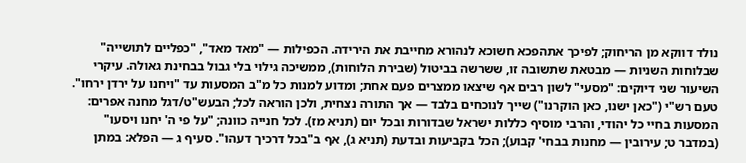נולד דווקא מן הריחוק; לפיכך אתהפכא חשוכא לנהורא מחייבת את הירידה. הכפילות — "מאד מאד", "כפליים לתושייה" שבלוחות השניות — מבטאת שתשובה זו, ששרשה בביטול (שבירת הלוחות), ממשיכה גילוי בלי גבול בבחינת גאולה. עיקרי השיעור שני דיוקים: "מסעי" לשון רבים אף שיצאו ממצרים פעם אחת; ומדוע למנות כל מ"ב המסעות עד "ויחנו על ירדן ירחו". טעם רש"י ("כאן ישנו, כאן הוקרנו") שייך לנוכחים בלבד — אך התורה נצחית, ולכן הוראה לכל; הבעש"ט/דגל מחנה אפרים: המסעות בחיי כל יהודי, והרבי מוסיף כללות ישראל שבדורות ובכל יום (תניא מז). לכל חנייה כוונה; "על פי ה' יחנו ויסעו" (במדבר ט; עירובין — מחנות בבחי' קבוע); הכל בקביעות ובדעת (תניא ג), אף ב"בכל דרכיך דעהו". סעיף ג — הפלא: במתן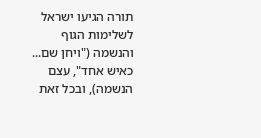תורה הגיעו ישראל לשלימות הגוף והנשמה ("ויחן שם... כאיש אחד", עצם הנשמה), ובכל זאת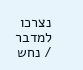נצרכו למדבר / נחש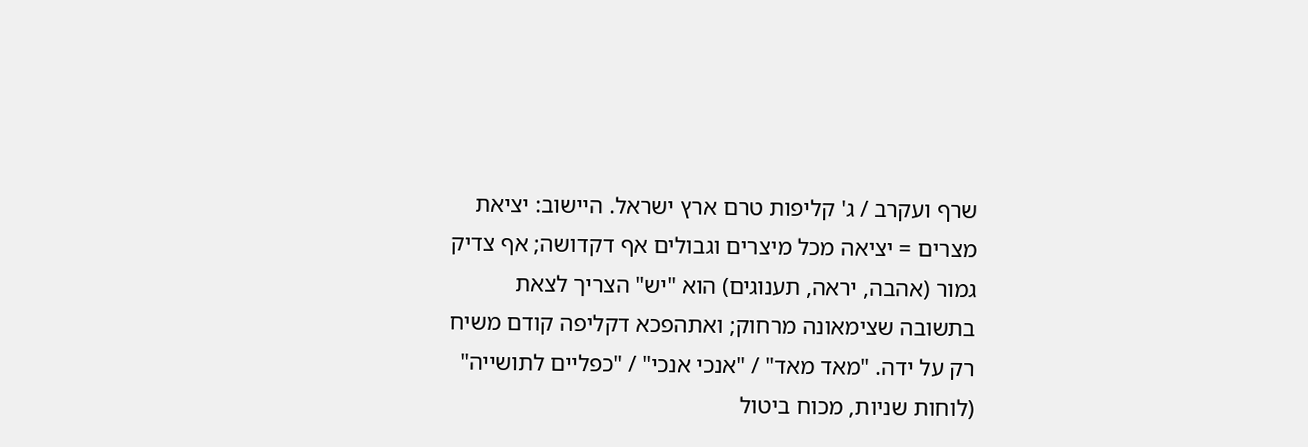שרף ועקרב / ג' קליפות טרם ארץ ישראל. היישוב: יציאת מצרים = יציאה מכל מיצרים וגבולים אף דקדושה; אף צדיק גמור (אהבה, יראה, תענוגים) הוא "יש" הצריך לצאת בתשובה שצימאונה מרחוק; ואתהפכא דקליפה קודם משיח רק על ידה. "מאד מאד" / "אנכי אנכי" / "כפליים לתושייה" (לוחות שניות, מכוח ביטול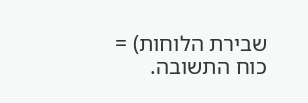שבירת הלוחות) = כוח התשובה.